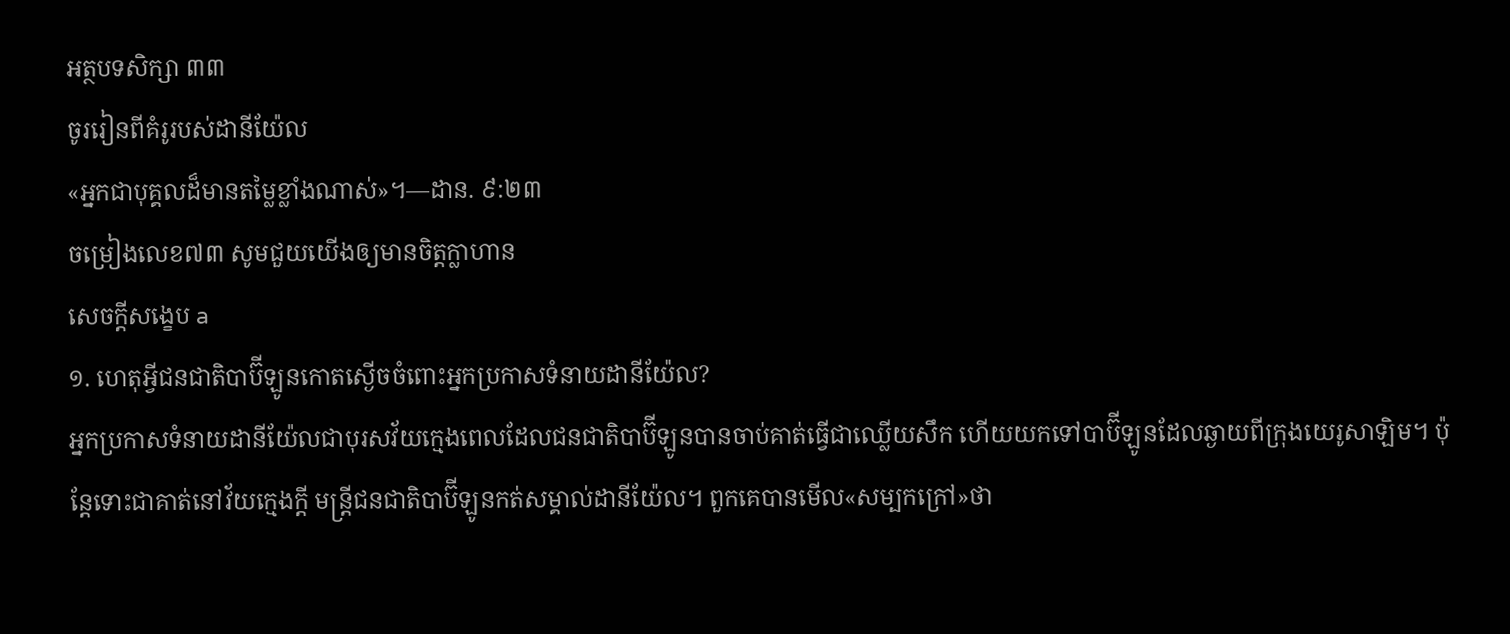អត្ថបទសិក្សា ៣៣
ចូររៀនពីគំរូរបស់ដានីយ៉ែល
«អ្នកជាបុគ្គលដ៏មានតម្លៃខ្លាំងណាស់»។—ដាន. ៩:២៣
ចម្រៀងលេខ៧៣ សូមជួយយើងឲ្យមានចិត្តក្លាហាន
សេចក្ដីសង្ខេប a
១. ហេតុអ្វីជនជាតិបាប៊ីឡូនកោតស្ងើចចំពោះអ្នកប្រកាសទំនាយដានីយ៉ែល?
អ្នកប្រកាសទំនាយដានីយ៉ែលជាបុរសវ័យក្មេងពេលដែលជនជាតិបាប៊ីឡូនបានចាប់គាត់ធ្វើជាឈ្លើយសឹក ហើយយកទៅបាប៊ីឡូនដែលឆ្ងាយពីក្រុងយេរូសាឡិម។ ប៉ុន្តែទោះជាគាត់នៅវ័យក្មេងក្ដី មន្ត្រីជនជាតិបាប៊ីឡូនកត់សម្គាល់ដានីយ៉ែល។ ពួកគេបានមើល«សម្បកក្រៅ»ថា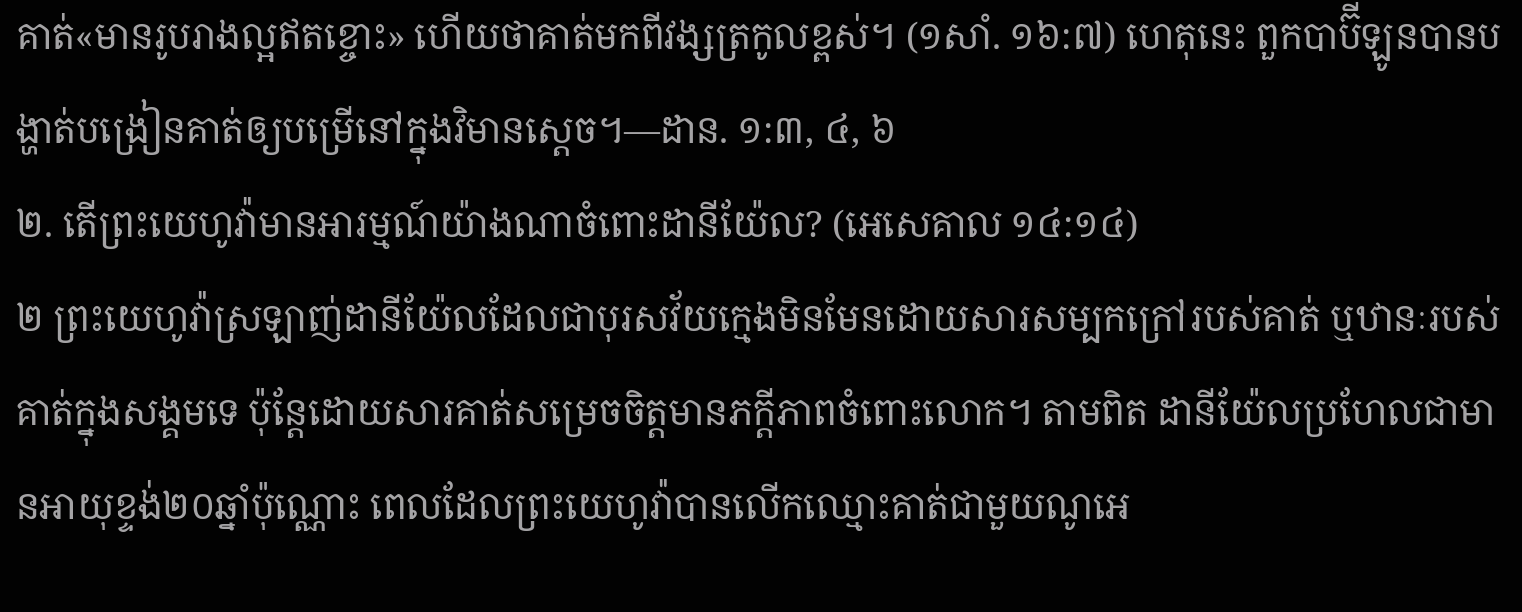គាត់«មានរូបរាងល្អឥតខ្ចោះ» ហើយថាគាត់មកពីវង្សត្រកូលខ្ពស់។ (១សាំ. ១៦:៧) ហេតុនេះ ពួកបាប៊ីឡូនបានបង្ហាត់បង្រៀនគាត់ឲ្យបម្រើនៅក្នុងវិមានស្ដេច។—ដាន. ១:៣, ៤, ៦
២. តើព្រះយេហូវ៉ាមានអារម្មណ៍យ៉ាងណាចំពោះដានីយ៉ែល? (អេសេគាល ១៤:១៤)
២ ព្រះយេហូវ៉ាស្រឡាញ់ដានីយ៉ែលដែលជាបុរសវ័យក្មេងមិនមែនដោយសារសម្បកក្រៅរបស់គាត់ ឬឋានៈរបស់គាត់ក្នុងសង្គមទេ ប៉ុន្តែដោយសារគាត់សម្រេចចិត្តមានភក្ដីភាពចំពោះលោក។ តាមពិត ដានីយ៉ែលប្រហែលជាមានអាយុខ្ទង់២០ឆ្នាំប៉ុណ្ណោះ ពេលដែលព្រះយេហូវ៉ាបានលើកឈ្មោះគាត់ជាមួយណូអេ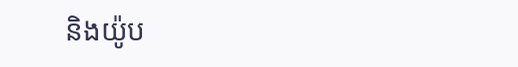និងយ៉ូប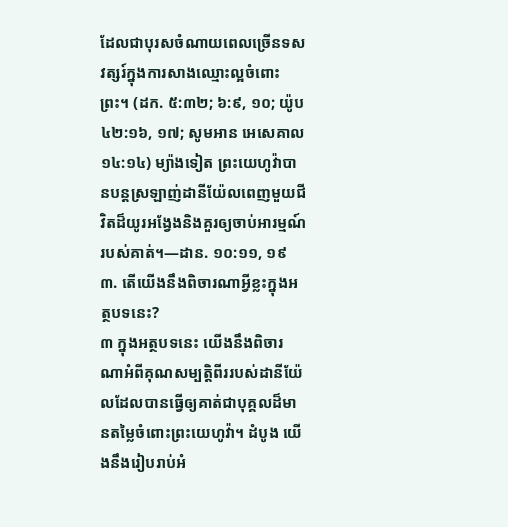ដែលជាបុរសចំណាយពេលច្រើនទសវត្សរ៍ក្នុងការសាងឈ្មោះល្អចំពោះព្រះ។ (ដក. ៥:៣២; ៦:៩, ១០; យ៉ូប ៤២:១៦, ១៧; សូមអាន អេសេគាល ១៤:១៤) ម្យ៉ាងទៀត ព្រះយេហូវ៉ាបានបន្ដស្រឡាញ់ដានីយ៉ែលពេញមួយជីវិតដ៏យូរអង្វែងនិងគួរឲ្យចាប់អារម្មណ៍របស់គាត់។—ដាន. ១០:១១, ១៩
៣. តើយើងនឹងពិចារណាអ្វីខ្លះក្នុងអត្ថបទនេះ?
៣ ក្នុងអត្ថបទនេះ យើងនឹងពិចារណាអំពីគុណសម្បត្តិពីររបស់ដានីយ៉ែលដែលបានធ្វើឲ្យគាត់ជាបុគ្គលដ៏មានតម្លៃចំពោះព្រះយេហូវ៉ា។ ដំបូង យើងនឹងរៀបរាប់អំ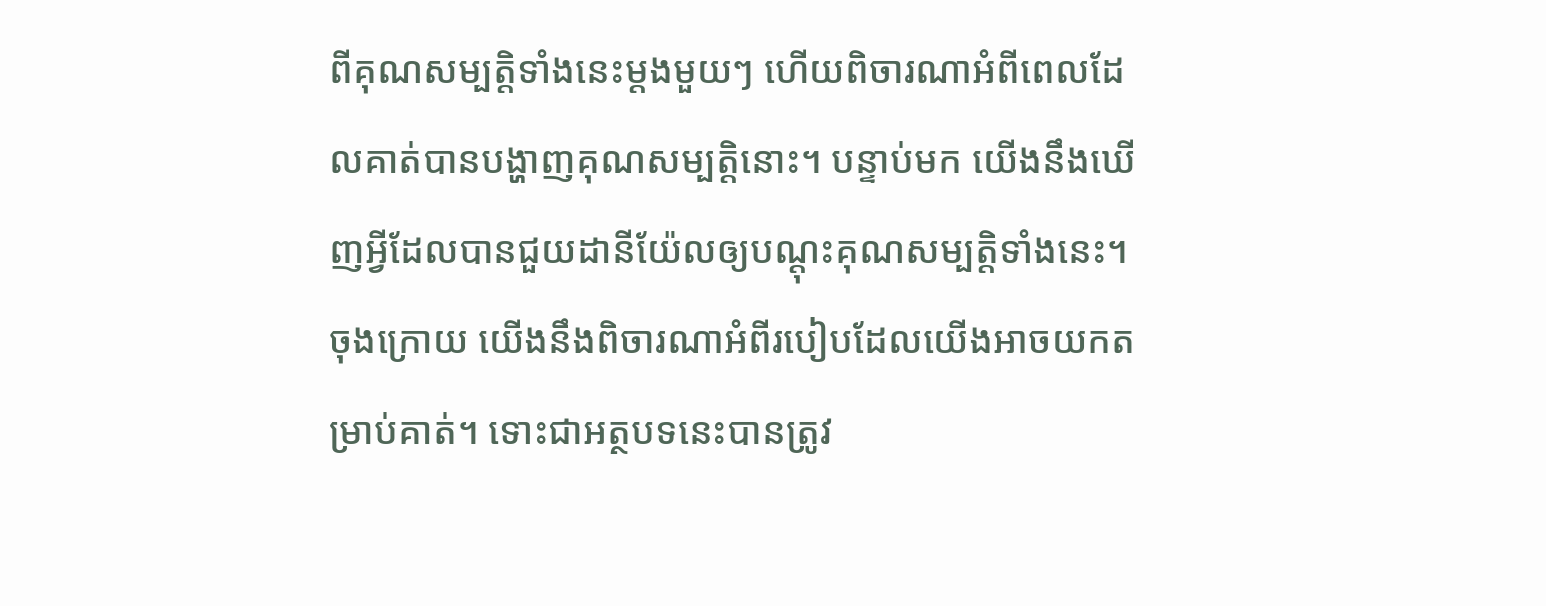ពីគុណសម្បត្តិទាំងនេះម្ដងមួយៗ ហើយពិចារណាអំពីពេលដែលគាត់បានបង្ហាញគុណសម្បត្តិនោះ។ បន្ទាប់មក យើងនឹងឃើញអ្វីដែលបានជួយដានីយ៉ែលឲ្យបណ្ដុះគុណសម្បត្តិទាំងនេះ។ ចុងក្រោយ យើងនឹងពិចារណាអំពីរបៀបដែលយើងអាចយកតម្រាប់គាត់។ ទោះជាអត្ថបទនេះបានត្រូវ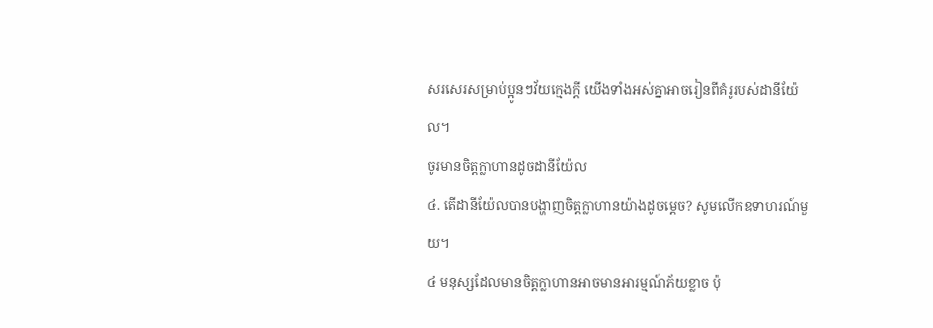សរសេរសម្រាប់ប្អូនៗវ័យក្មេងក្ដី យើងទាំងអស់គ្នាអាចរៀនពីគំរូរបស់ដានីយ៉ែល។
ចូរមានចិត្តក្លាហានដូចដានីយ៉ែល
៤. តើដានីយ៉ែលបានបង្ហាញចិត្តក្លាហានយ៉ាងដូចម្ដេច? សូមលើកឧទាហរណ៍មួយ។
៤ មនុស្សដែលមានចិត្តក្លាហានអាចមានអារម្មណ៍ភ័យខ្លាច ប៉ុ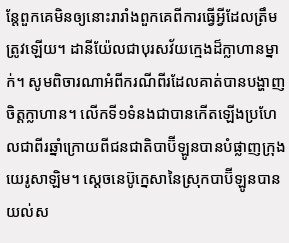ន្តែពួកគេមិនឲ្យនោះរារាំងពួកគេពីការធ្វើអ្វីដែលត្រឹមត្រូវឡើយ។ ដានីយ៉ែលជាបុរសវ័យក្មេងដ៏ក្លាហានម្នាក់។ សូមពិចារណាអំពីករណីពីរដែលគាត់បានបង្ហាញចិត្តក្លាហាន។ លើកទី១ទំនងជាបានកើតឡើងប្រហែលជាពីរឆ្នាំក្រោយពីជនជាតិបាប៊ីឡូនបានបំផ្លាញក្រុងយេរូសាឡិម។ ស្ដេចនេប៊ូក្នេសានៃស្រុកបាប៊ីឡូនបានយល់ស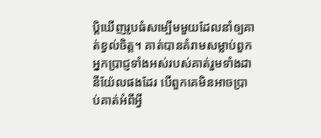ប្ដិឃើញរូបធំសម្បើមមួយដែលនាំឲ្យគាត់ខ្វល់ចិត្ត។ គាត់បានគំរាមសម្លាប់ពួកអ្នកប្រាជ្ញទាំងអស់របស់គាត់រួមទាំងដានីយ៉ែលផងដែរ បើពួកគេមិនអាចប្រាប់គាត់អំពីអ្វី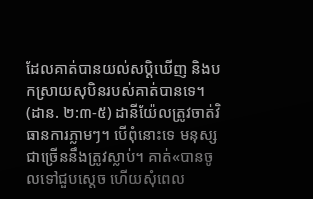ដែលគាត់បានយល់សប្ដិឃើញ និងបកស្រាយសុបិនរបស់គាត់បានទេ។ (ដាន. ២:៣-៥) ដានីយ៉ែលត្រូវចាត់វិធានការភ្លាមៗ។ បើពុំនោះទេ មនុស្សជាច្រើននឹងត្រូវស្លាប់។ គាត់«បានចូលទៅជួបស្ដេច ហើយសុំពេល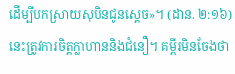ដើម្បីបកស្រាយសុបិនជូនស្ដេច»។ (ដាន. ២:១៦) នេះត្រូវការចិត្តក្លាហាននិងជំនឿ។ គម្ពីរមិនចែងថា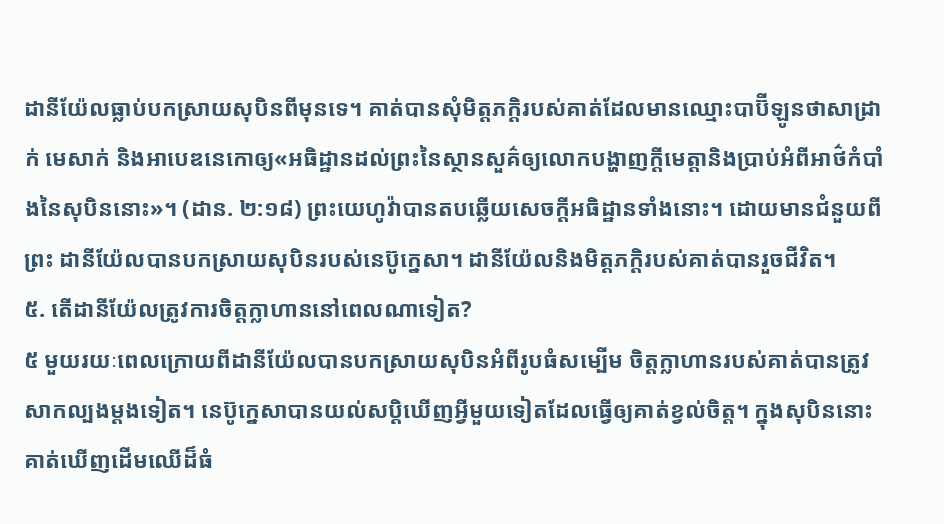ដានីយ៉ែលធ្លាប់បកស្រាយសុបិនពីមុនទេ។ គាត់បានសុំមិត្តភក្ដិរបស់គាត់ដែលមានឈ្មោះបាប៊ីឡូនថាសាដ្រាក់ មេសាក់ និងអាបេឌនេកោឲ្យ«អធិដ្ឋានដល់ព្រះនៃស្ថានសួគ៌ឲ្យលោកបង្ហាញក្ដីមេត្តានិងប្រាប់អំពីអាថ៌កំបាំងនៃសុបិននោះ»។ (ដាន. ២:១៨) ព្រះយេហូវ៉ាបានតបឆ្លើយសេចក្ដីអធិដ្ឋានទាំងនោះ។ ដោយមានជំនួយពីព្រះ ដានីយ៉ែលបានបកស្រាយសុបិនរបស់នេប៊ូក្នេសា។ ដានីយ៉ែលនិងមិត្តភក្ដិរបស់គាត់បានរួចជីវិត។
៥. តើដានីយ៉ែលត្រូវការចិត្តក្លាហាននៅពេលណាទៀត?
៥ មួយរយៈពេលក្រោយពីដានីយ៉ែលបានបកស្រាយសុបិនអំពីរូបធំសម្បើម ចិត្តក្លាហានរបស់គាត់បានត្រូវសាកល្បងម្ដងទៀត។ នេប៊ូក្នេសាបានយល់សប្ដិឃើញអ្វីមួយទៀតដែលធ្វើឲ្យគាត់ខ្វល់ចិត្ត។ ក្នុងសុបិននោះ គាត់ឃើញដើមឈើដ៏ធំ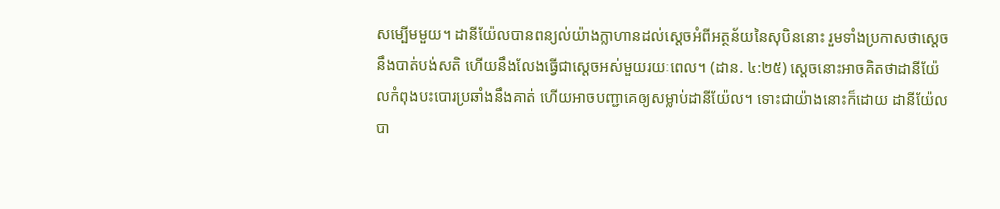សម្បើមមួយ។ ដានីយ៉ែលបានពន្យល់យ៉ាងក្លាហានដល់ស្ដេចអំពីអត្ថន័យនៃសុបិននោះ រួមទាំងប្រកាសថាស្ដេចនឹងបាត់បង់សតិ ហើយនឹងលែងធ្វើជាស្ដេចអស់មួយរយៈពេល។ (ដាន. ៤:២៥) ស្ដេចនោះអាចគិតថាដានីយ៉ែលកំពុងបះបោរប្រឆាំងនឹងគាត់ ហើយអាចបញ្ជាគេឲ្យសម្លាប់ដានីយ៉ែល។ ទោះជាយ៉ាងនោះក៏ដោយ ដានីយ៉ែលបា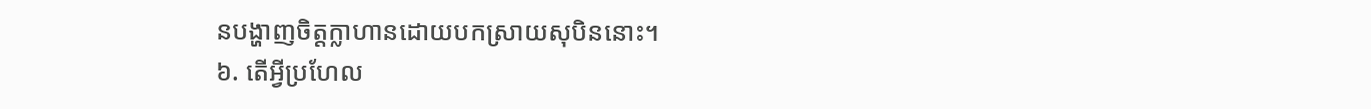នបង្ហាញចិត្តក្លាហានដោយបកស្រាយសុបិននោះ។
៦. តើអ្វីប្រហែល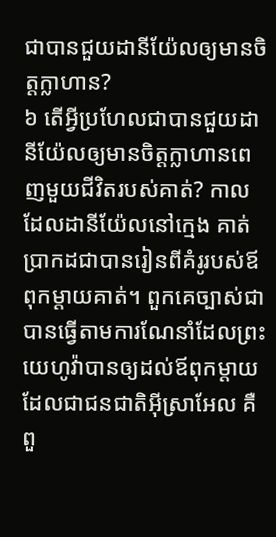ជាបានជួយដានីយ៉ែលឲ្យមានចិត្តក្លាហាន?
៦ តើអ្វីប្រហែលជាបានជួយដានីយ៉ែលឲ្យមានចិត្តក្លាហានពេញមួយជីវិតរបស់គាត់? កាលដែលដានីយ៉ែលនៅក្មេង គាត់ប្រាកដជាបានរៀនពីគំរូរបស់ឪពុកម្ដាយគាត់។ ពួកគេច្បាស់ជាបានធ្វើតាមការណែនាំដែលព្រះយេហូវ៉ាបានឲ្យដល់ឪពុកម្ដាយដែលជាជនជាតិអ៊ីស្រាអែល គឺពួ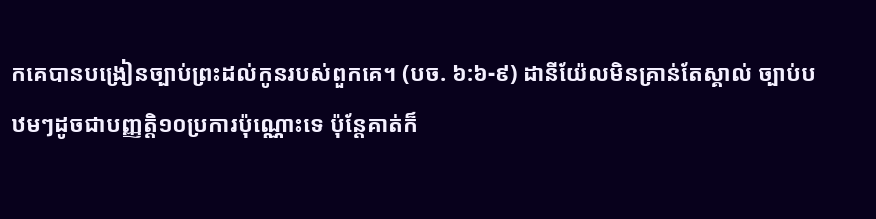កគេបានបង្រៀនច្បាប់ព្រះដល់កូនរបស់ពួកគេ។ (បច. ៦:៦-៩) ដានីយ៉ែលមិនគ្រាន់តែស្គាល់ ច្បាប់បឋមៗដូចជាបញ្ញត្ដិ១០ប្រការប៉ុណ្ណោះទេ ប៉ុន្តែគាត់ក៏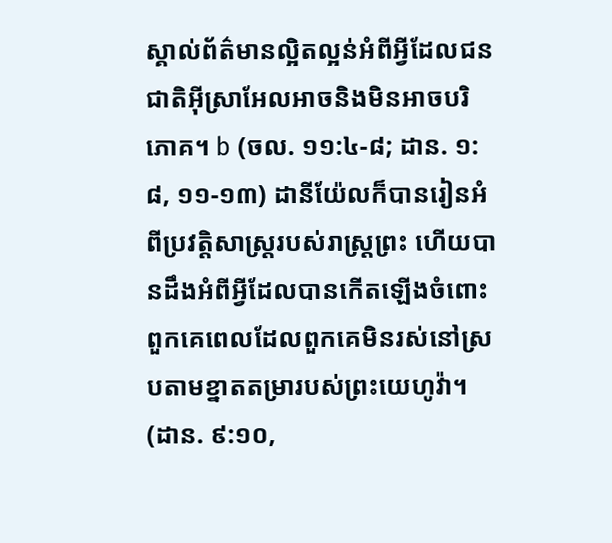ស្គាល់ព័ត៌មានល្អិតល្អន់អំពីអ្វីដែលជនជាតិអ៊ីស្រាអែលអាចនិងមិនអាចបរិភោគ។ b (ចល. ១១:៤-៨; ដាន. ១:៨, ១១-១៣) ដានីយ៉ែលក៏បានរៀនអំពីប្រវត្តិសាស្ត្ររបស់រាស្ត្រព្រះ ហើយបានដឹងអំពីអ្វីដែលបានកើតឡើងចំពោះពួកគេពេលដែលពួកគេមិនរស់នៅស្របតាមខ្នាតតម្រារបស់ព្រះយេហូវ៉ា។ (ដាន. ៩:១០,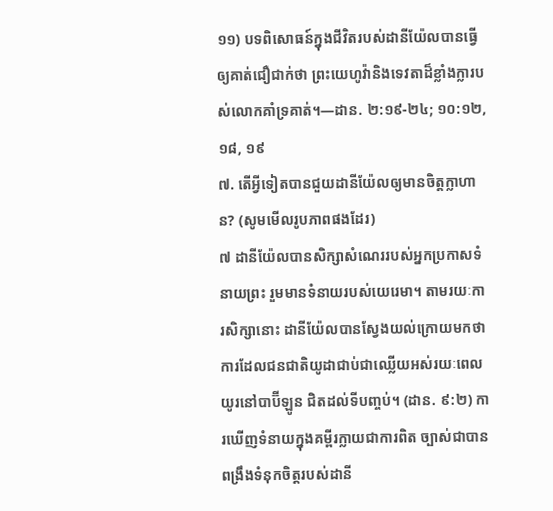១១) បទពិសោធន៍ក្នុងជីវិតរបស់ដានីយ៉ែលបានធ្វើឲ្យគាត់ជឿជាក់ថា ព្រះយេហូវ៉ានិងទេវតាដ៏ខ្លាំងក្លារបស់លោកគាំទ្រគាត់។—ដាន. ២:១៩-២៤; ១០:១២, ១៨, ១៩
៧. តើអ្វីទៀតបានជួយដានីយ៉ែលឲ្យមានចិត្តក្លាហាន? (សូមមើលរូបភាពផងដែរ)
៧ ដានីយ៉ែលបានសិក្សាសំណេររបស់អ្នកប្រកាសទំនាយព្រះ រួមមានទំនាយរបស់យេរេមា។ តាមរយៈការសិក្សានោះ ដានីយ៉ែលបានស្វែងយល់ក្រោយមកថាការដែលជនជាតិយូដាជាប់ជាឈ្លើយអស់រយៈពេលយូរនៅបាប៊ីឡូន ជិតដល់ទីបញ្ចប់។ (ដាន. ៩:២) ការឃើញទំនាយក្នុងគម្ពីរក្លាយជាការពិត ច្បាស់ជាបានពង្រឹងទំនុកចិត្តរបស់ដានី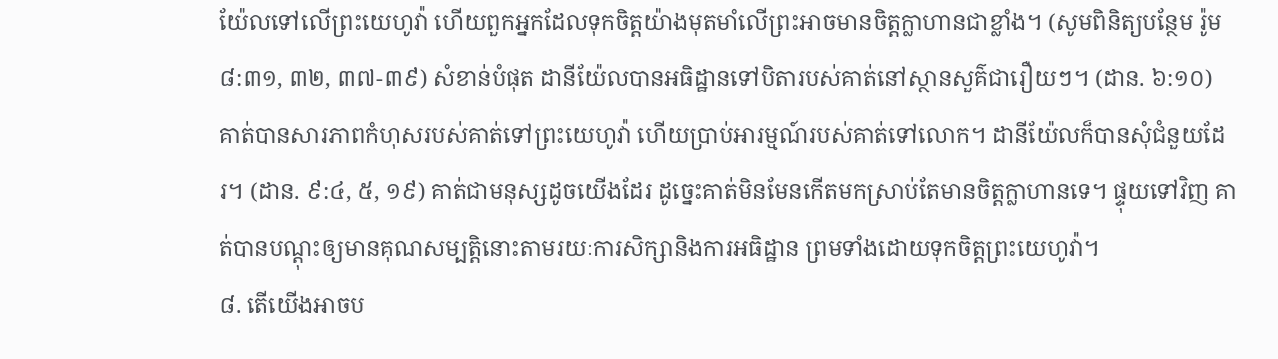យ៉ែលទៅលើព្រះយេហូវ៉ា ហើយពួកអ្នកដែលទុកចិត្តយ៉ាងមុតមាំលើព្រះអាចមានចិត្តក្លាហានជាខ្លាំង។ (សូមពិនិត្យបន្ថែម រ៉ូម ៨:៣១, ៣២, ៣៧-៣៩) សំខាន់បំផុត ដានីយ៉ែលបានអធិដ្ឋានទៅបិតារបស់គាត់នៅស្ថានសួគ៌ជារឿយៗ។ (ដាន. ៦:១០) គាត់បានសារភាពកំហុសរបស់គាត់ទៅព្រះយេហូវ៉ា ហើយប្រាប់អារម្មណ៍របស់គាត់ទៅលោក។ ដានីយ៉ែលក៏បានសុំជំនួយដែរ។ (ដាន. ៩:៤, ៥, ១៩) គាត់ជាមនុស្សដូចយើងដែរ ដូច្នេះគាត់មិនមែនកើតមកស្រាប់តែមានចិត្តក្លាហានទេ។ ផ្ទុយទៅវិញ គាត់បានបណ្ដុះឲ្យមានគុណសម្បត្តិនោះតាមរយៈការសិក្សានិងការអធិដ្ឋាន ព្រមទាំងដោយទុកចិត្តព្រះយេហូវ៉ា។
៨. តើយើងអាចប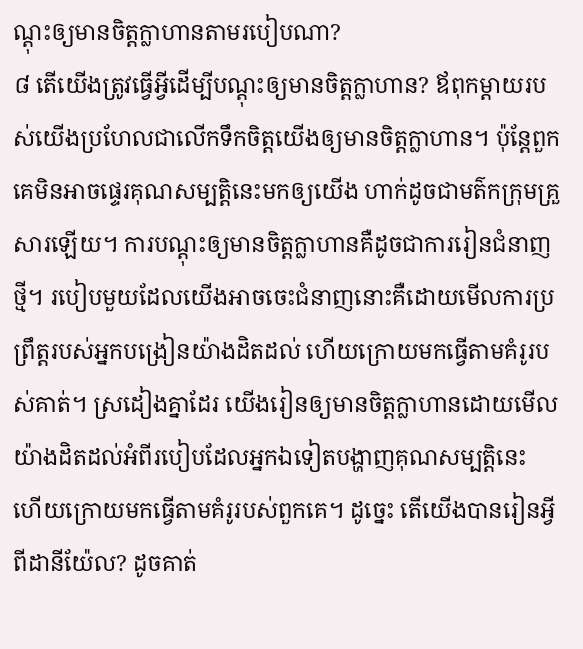ណ្ដុះឲ្យមានចិត្តក្លាហានតាមរបៀបណា?
៨ តើយើងត្រូវធ្វើអ្វីដើម្បីបណ្ដុះឲ្យមានចិត្តក្លាហាន? ឪពុកម្ដាយរបស់យើងប្រហែលជាលើកទឹកចិត្តយើងឲ្យមានចិត្តក្លាហាន។ ប៉ុន្តែពួកគេមិនអាចផ្ទេរគុណសម្បត្តិនេះមកឲ្យយើង ហាក់ដូចជាមត៌កក្រុមគ្រួសារឡើយ។ ការបណ្ដុះឲ្យមានចិត្តក្លាហានគឺដូចជាការរៀនជំនាញថ្មី។ របៀបមួយដែលយើងអាចចេះជំនាញនោះគឺដោយមើលការប្រព្រឹត្តរបស់អ្នកបង្រៀនយ៉ាងដិតដល់ ហើយក្រោយមកធ្វើតាមគំរូរបស់គាត់។ ស្រដៀងគ្នាដែរ យើងរៀនឲ្យមានចិត្តក្លាហានដោយមើលយ៉ាងដិតដល់អំពីរបៀបដែលអ្នកឯទៀតបង្ហាញគុណសម្បត្តិនេះ ហើយក្រោយមកធ្វើតាមគំរូរបស់ពួកគេ។ ដូច្នេះ តើយើងបានរៀនអ្វីពីដានីយ៉ែល? ដូចគាត់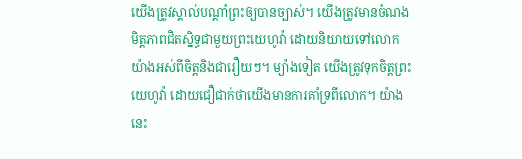យើងត្រូវស្គាល់បណ្ដាំព្រះឲ្យបានច្បាស់។ យើងត្រូវមានចំណងមិត្តភាពជិតស្និទ្ធជាមួយព្រះយេហូវ៉ា ដោយនិយាយទៅលោកយ៉ាងអស់ពីចិត្តនិងជារឿយៗ។ ម្យ៉ាងទៀត យើងត្រូវទុកចិត្តព្រះយេហូវ៉ា ដោយជឿជាក់ថាយើងមានការគាំទ្រពីលោក។ យ៉ាងនេះ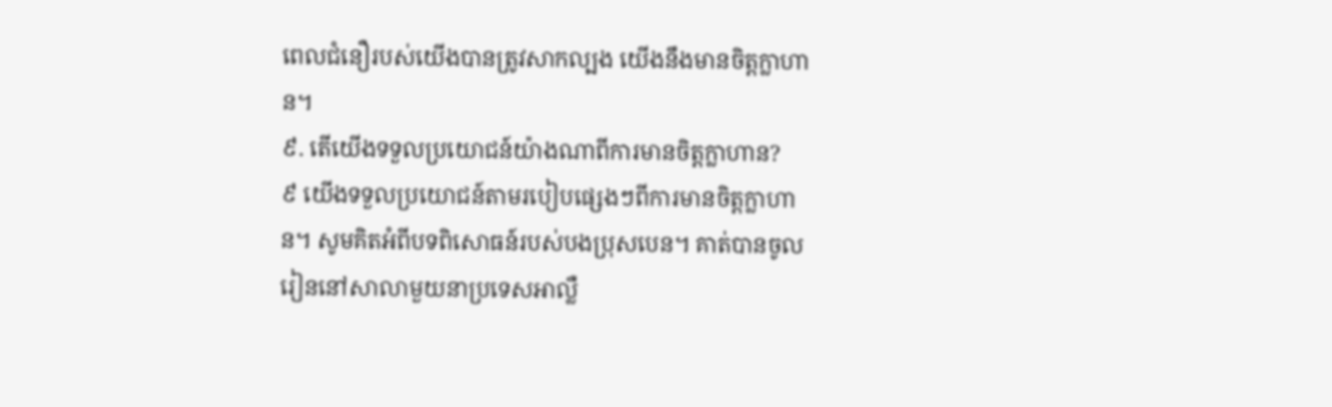ពេលជំនឿរបស់យើងបានត្រូវសាកល្បង យើងនឹងមានចិត្តក្លាហាន។
៩. តើយើងទទួលប្រយោជន៍យ៉ាងណាពីការមានចិត្តក្លាហាន?
៩ យើងទទួលប្រយោជន៍តាមរបៀបផ្សេងៗពីការមានចិត្តក្លាហាន។ សូមគិតអំពីបទពិសោធន៍របស់បងប្រុសបេន។ គាត់បានចូលរៀននៅសាលាមួយនាប្រទេសអាល្លឺ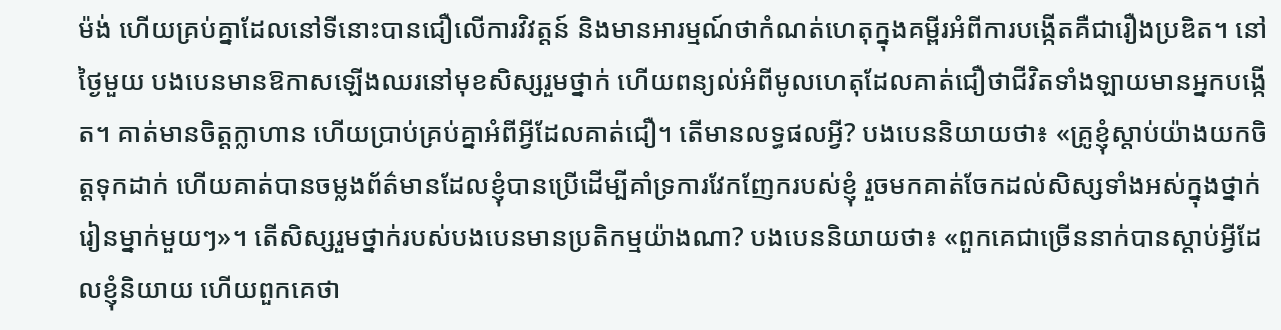ម៉ង់ ហើយគ្រប់គ្នាដែលនៅទីនោះបានជឿលើការវិវត្តន៍ និងមានអារម្មណ៍ថាកំណត់ហេតុក្នុងគម្ពីរអំពីការបង្កើតគឺជារឿងប្រឌិត។ នៅថ្ងៃមួយ បងបេនមានឱកាសឡើងឈរនៅមុខសិស្សរួមថ្នាក់ ហើយពន្យល់អំពីមូលហេតុដែលគាត់ជឿថាជីវិតទាំងឡាយមានអ្នកបង្កើត។ គាត់មានចិត្តក្លាហាន ហើយប្រាប់គ្រប់គ្នាអំពីអ្វីដែលគាត់ជឿ។ តើមានលទ្ធផលអ្វី? បងបេននិយាយថា៖ «គ្រូខ្ញុំស្ដាប់យ៉ាងយកចិត្តទុកដាក់ ហើយគាត់បានចម្លងព័ត៌មានដែលខ្ញុំបានប្រើដើម្បីគាំទ្រការវែកញែករបស់ខ្ញុំ រួចមកគាត់ចែកដល់សិស្សទាំងអស់ក្នុងថ្នាក់រៀនម្នាក់មួយៗ»។ តើសិស្សរួមថ្នាក់របស់បងបេនមានប្រតិកម្មយ៉ាងណា? បងបេននិយាយថា៖ «ពួកគេជាច្រើននាក់បានស្ដាប់អ្វីដែលខ្ញុំនិយាយ ហើយពួកគេថា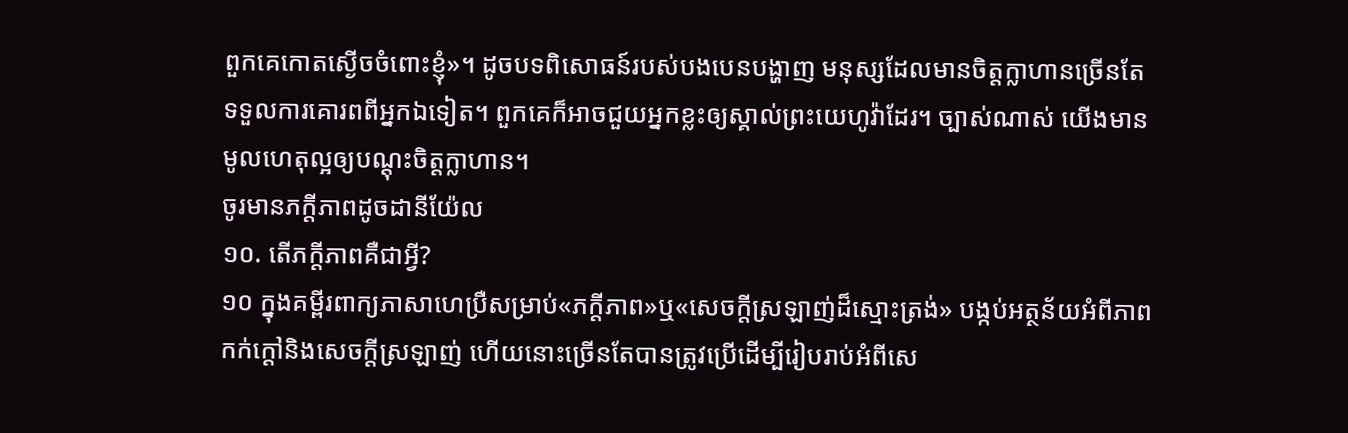ពួកគេកោតស្ងើចចំពោះខ្ញុំ»។ ដូចបទពិសោធន៍របស់បងបេនបង្ហាញ មនុស្សដែលមានចិត្តក្លាហានច្រើនតែទទួលការគោរពពីអ្នកឯទៀត។ ពួកគេក៏អាចជួយអ្នកខ្លះឲ្យស្គាល់ព្រះយេហូវ៉ាដែរ។ ច្បាស់ណាស់ យើងមានមូលហេតុល្អឲ្យបណ្ដុះចិត្តក្លាហាន។
ចូរមានភក្ដីភាពដូចដានីយ៉ែល
១០. តើភក្ដីភាពគឺជាអ្វី?
១០ ក្នុងគម្ពីរពាក្យភាសាហេប្រឺសម្រាប់«ភក្ដីភាព»ឬ«សេចក្ដីស្រឡាញ់ដ៏ស្មោះត្រង់» បង្កប់អត្ថន័យអំពីភាពកក់ក្ដៅនិងសេចក្ដីស្រឡាញ់ ហើយនោះច្រើនតែបានត្រូវប្រើដើម្បីរៀបរាប់អំពីសេ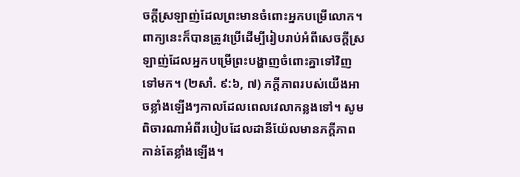ចក្ដីស្រឡាញ់ដែលព្រះមានចំពោះអ្នកបម្រើលោក។ ពាក្យនេះក៏បានត្រូវប្រើដើម្បីរៀបរាប់អំពីសេចក្ដីស្រឡាញ់ដែលអ្នកបម្រើព្រះបង្ហាញចំពោះគ្នាទៅវិញទៅមក។ (២សាំ. ៩:៦, ៧) ភក្ដីភាពរបស់យើងអាចខ្លាំងឡើងៗកាលដែលពេលវេលាកន្លងទៅ។ សូមពិចារណាអំពីរបៀបដែលដានីយ៉ែលមានភក្ដីភាពកាន់តែខ្លាំងឡើង។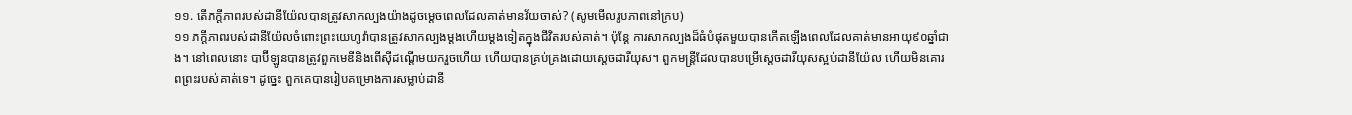១១. តើភក្ដីភាពរបស់ដានីយ៉ែលបានត្រូវសាកល្បងយ៉ាងដូចម្ដេចពេលដែលគាត់មានវ័យចាស់? (សូមមើលរូបភាពនៅក្រប)
១១ ភក្ដីភាពរបស់ដានីយ៉ែលចំពោះព្រះយេហូវ៉ាបានត្រូវសាកល្បងម្ដងហើយម្ដងទៀតក្នុងជីវិតរបស់គាត់។ ប៉ុន្តែ ការសាកល្បងដ៏ធំបំផុតមួយបានកើតឡើងពេលដែលគាត់មានអាយុ៩០ឆ្នាំជាង។ នៅពេលនោះ បាប៊ីឡូនបានត្រូវពួកមេឌីនិងពើស៊ីដណ្ដើមយករួចហើយ ហើយបានគ្រប់គ្រងដោយស្ដេចដារីយុស។ ពួកមន្ត្រីដែលបានបម្រើស្ដេចដារីយុសស្អប់ដានីយ៉ែល ហើយមិនគោរពព្រះរបស់គាត់ទេ។ ដូច្នេះ ពួកគេបានរៀបគម្រោងការសម្លាប់ដានី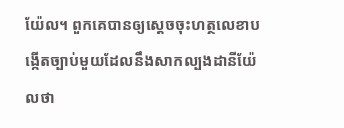យ៉ែល។ ពួកគេបានឲ្យស្ដេចចុះហត្ថលេខាបង្កើតច្បាប់មួយដែលនឹងសាកល្បងដានីយ៉ែលថា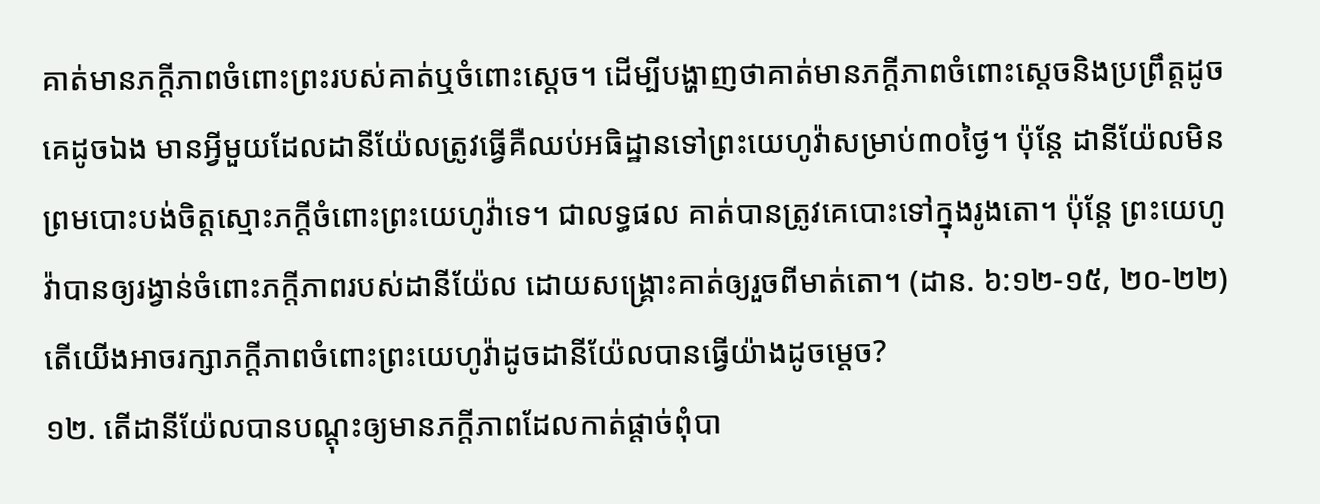គាត់មានភក្ដីភាពចំពោះព្រះរបស់គាត់ឬចំពោះស្ដេច។ ដើម្បីបង្ហាញថាគាត់មានភក្ដីភាពចំពោះស្ដេចនិងប្រព្រឹត្តដូចគេដូចឯង មានអ្វីមួយដែលដានីយ៉ែលត្រូវធ្វើគឺឈប់អធិដ្ឋានទៅព្រះយេហូវ៉ាសម្រាប់៣០ថ្ងៃ។ ប៉ុន្តែ ដានីយ៉ែលមិនព្រមបោះបង់ចិត្តស្មោះភក្ដីចំពោះព្រះយេហូវ៉ាទេ។ ជាលទ្ធផល គាត់បានត្រូវគេបោះទៅក្នុងរូងតោ។ ប៉ុន្តែ ព្រះយេហូវ៉ាបានឲ្យរង្វាន់ចំពោះភក្ដីភាពរបស់ដានីយ៉ែល ដោយសង្គ្រោះគាត់ឲ្យរួចពីមាត់តោ។ (ដាន. ៦:១២-១៥, ២០-២២) តើយើងអាចរក្សាភក្ដីភាពចំពោះព្រះយេហូវ៉ាដូចដានីយ៉ែលបានធ្វើយ៉ាងដូចម្ដេច?
១២. តើដានីយ៉ែលបានបណ្ដុះឲ្យមានភក្ដីភាពដែលកាត់ផ្ដាច់ពុំបា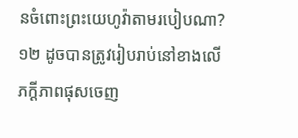នចំពោះព្រះយេហូវ៉ាតាមរបៀបណា?
១២ ដូចបានត្រូវរៀបរាប់នៅខាងលើ ភក្ដីភាពផុសចេញ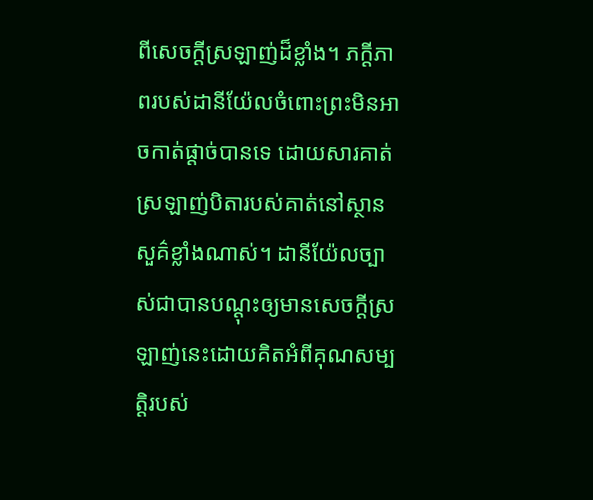ពីសេចក្ដីស្រឡាញ់ដ៏ខ្លាំង។ ភក្ដីភាពរបស់ដានីយ៉ែលចំពោះព្រះមិនអាចកាត់ផ្ដាច់បានទេ ដោយសារគាត់ស្រឡាញ់បិតារបស់គាត់នៅស្ថានសួគ៌ខ្លាំងណាស់។ ដានីយ៉ែលច្បាស់ជាបានបណ្ដុះឲ្យមានសេចក្ដីស្រឡាញ់នេះដោយគិតអំពីគុណសម្បត្តិរបស់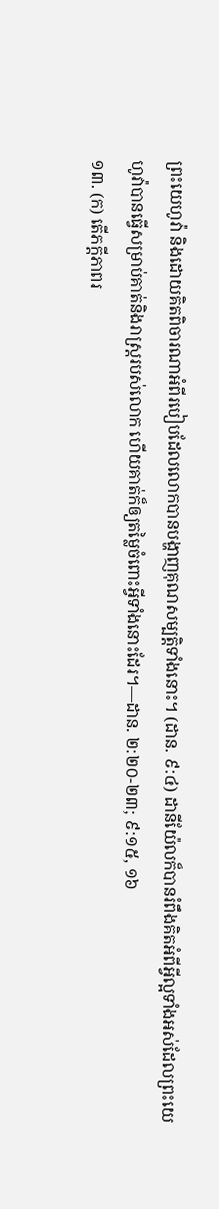ព្រះយេហូវ៉ា និងដោយគិតពិចារណាអំពីរបៀបដែលលោកបានបង្ហាញគុណសម្បត្តិទាំងនោះ។ (ដាន. ៩:៤) ដានីយ៉ែលក៏បានរំពឹងគិតអំពីអ្វីល្អទាំងអស់ដែលព្រះយេហូវ៉ាបានធ្វើសម្រាប់គាត់និងរាស្ត្ររបស់លោក ហើយគាត់ក៏ឲ្យតម្លៃចំពោះអ្វីទាំងនោះដែរ។—ដាន. ២:២០-២៣; ៩:១៥, ១៦
១៣. (ក) តើភក្ដីភាពរ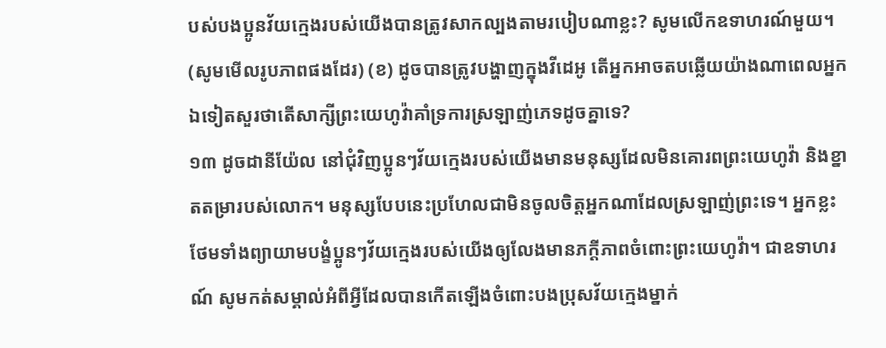បស់បងប្អូនវ័យក្មេងរបស់យើងបានត្រូវសាកល្បងតាមរបៀបណាខ្លះ? សូមលើកឧទាហរណ៍មួយ។ (សូមមើលរូបភាពផងដែរ) (ខ) ដូចបានត្រូវបង្ហាញក្នុងវីដេអូ តើអ្នកអាចតបឆ្លើយយ៉ាងណាពេលអ្នកឯទៀតសួរថាតើសាក្សីព្រះយេហូវ៉ាគាំទ្រការស្រឡាញ់ភេទដូចគ្នាទេ?
១៣ ដូចដានីយ៉ែល នៅជុំវិញប្អូនៗវ័យក្មេងរបស់យើងមានមនុស្សដែលមិនគោរពព្រះយេហូវ៉ា និងខ្នាតតម្រារបស់លោក។ មនុស្សបែបនេះប្រហែលជាមិនចូលចិត្តអ្នកណាដែលស្រឡាញ់ព្រះទេ។ អ្នកខ្លះថែមទាំងព្យាយាមបង្ខំប្អូនៗវ័យក្មេងរបស់យើងឲ្យលែងមានភក្ដីភាពចំពោះព្រះយេហូវ៉ា។ ជាឧទាហរណ៍ សូមកត់សម្គាល់អំពីអ្វីដែលបានកើតឡើងចំពោះបងប្រុសវ័យក្មេងម្នាក់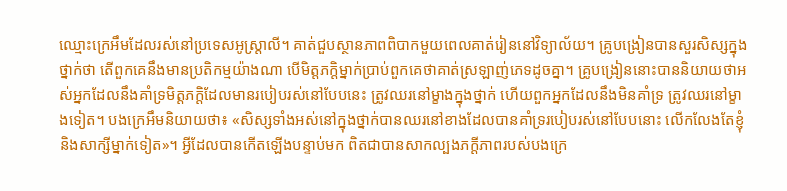ឈ្មោះក្រេអឹមដែលរស់នៅប្រទេសអូស្ត្រាលី។ គាត់ជួបស្ថានភាពពិបាកមួយពេលគាត់រៀននៅវិទ្យាល័យ។ គ្រូបង្រៀនបានសួរសិស្សក្នុងថ្នាក់ថា តើពួកគេនឹងមានប្រតិកម្មយ៉ាងណា បើមិត្តភក្ដិម្នាក់ប្រាប់ពួកគេថាគាត់ស្រឡាញ់ភេទដូចគ្នា។ គ្រូបង្រៀននោះបាននិយាយថាអស់អ្នកដែលនឹងគាំទ្រមិត្តភក្ដិដែលមានរបៀបរស់នៅបែបនេះ ត្រូវឈរនៅម្ខាងក្នុងថ្នាក់ ហើយពួកអ្នកដែលនឹងមិនគាំទ្រ ត្រូវឈរនៅម្ខាងទៀត។ បងក្រេអឹមនិយាយថា៖ «សិស្សទាំងអស់នៅក្នុងថ្នាក់បានឈរនៅខាងដែលបានគាំទ្ររបៀបរស់នៅបែបនោះ លើកលែងតែខ្ញុំនិងសាក្សីម្នាក់ទៀត»។ អ្វីដែលបានកើតឡើងបន្ទាប់មក ពិតជាបានសាកល្បងភក្ដីភាពរបស់បងក្រេ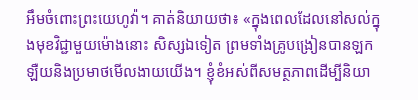អឹមចំពោះព្រះយេហូវ៉ា។ គាត់និយាយថា៖ «ក្នុងពេលដែលនៅសល់ក្នុងមុខវិជ្ជាមួយម៉ោងនោះ សិស្សឯទៀត ព្រមទាំងគ្រូបង្រៀនបានឡកឡឺយនិងប្រមាថមើលងាយយើង។ ខ្ញុំខំអស់ពីសមត្ថភាពដើម្បីនិយា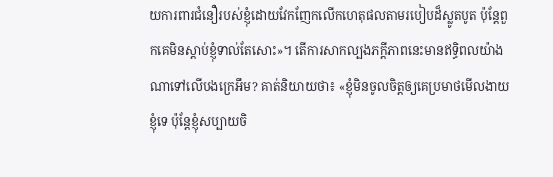យការពារជំនឿរបស់ខ្ញុំដោយវែកញែកលើកហេតុផលតាមរបៀបដ៏ស្លូតបូត ប៉ុន្តែពួកគេមិនស្ដាប់ខ្ញុំទាល់តែសោះ»។ តើការសាកល្បងភក្ដីភាពនេះមានឥទ្ធិពលយ៉ាងណាទៅលើបងក្រេអឹម? គាត់និយាយថា៖ «ខ្ញុំមិនចូលចិត្តឲ្យគេប្រមាថមើលងាយខ្ញុំទេ ប៉ុន្តែខ្ញុំសប្បាយចិ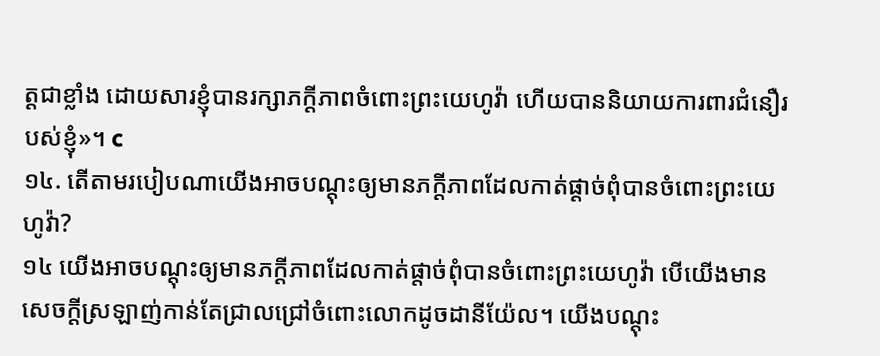ត្តជាខ្លាំង ដោយសារខ្ញុំបានរក្សាភក្ដីភាពចំពោះព្រះយេហូវ៉ា ហើយបាននិយាយការពារជំនឿរបស់ខ្ញុំ»។ c
១៤. តើតាមរបៀបណាយើងអាចបណ្ដុះឲ្យមានភក្ដីភាពដែលកាត់ផ្ដាច់ពុំបានចំពោះព្រះយេហូវ៉ា?
១៤ យើងអាចបណ្ដុះឲ្យមានភក្ដីភាពដែលកាត់ផ្ដាច់ពុំបានចំពោះព្រះយេហូវ៉ា បើយើងមានសេចក្ដីស្រឡាញ់កាន់តែជ្រាលជ្រៅចំពោះលោកដូចដានីយ៉ែល។ យើងបណ្ដុះ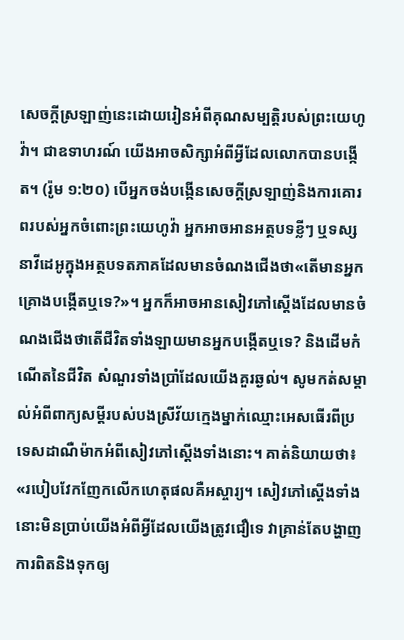សេចក្ដីស្រឡាញ់នេះដោយរៀនអំពីគុណសម្បត្តិរបស់ព្រះយេហូវ៉ា។ ជាឧទាហរណ៍ យើងអាចសិក្សាអំពីអ្វីដែលលោកបានបង្កើត។ (រ៉ូម ១:២០) បើអ្នកចង់បង្កើនសេចក្ដីស្រឡាញ់និងការគោរពរបស់អ្នកចំពោះព្រះយេហូវ៉ា អ្នកអាចអានអត្ថបទខ្លីៗ ឬទស្សនាវីដេអូក្នុងអត្ថបទតភាគដែលមានចំណងជើងថា«តើមានអ្នកគ្រោងបង្កើតឬទេ?»។ អ្នកក៏អាចអានសៀវភៅស្ដើងដែលមានចំណងជើងថាតើជីវិតទាំងឡាយមានអ្នកបង្កើតឬទេ? និងដើមកំណើតនៃជីវិត សំណួរទាំងប្រាំដែលយើងគួរឆ្ងល់។ សូមកត់សម្គាល់អំពីពាក្យសម្ដីរបស់បងស្រីវ័យក្មេងម្នាក់ឈ្មោះអេសធើរពីប្រទេសដាណឺម៉ាកអំពីសៀវភៅស្ដើងទាំងនោះ។ គាត់និយាយថា៖ «របៀបវែកញែកលើកហេតុផលគឺអស្ចារ្យ។ សៀវភៅស្ដើងទាំងនោះមិនប្រាប់យើងអំពីអ្វីដែលយើងត្រូវជឿទេ វាគ្រាន់តែបង្ហាញការពិតនិងទុកឲ្យ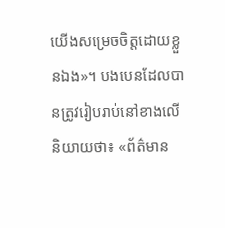យើងសម្រេចចិត្តដោយខ្លួនឯង»។ បងបេនដែលបានត្រូវរៀបរាប់នៅខាងលើនិយាយថា៖ «ព័ត៌មាន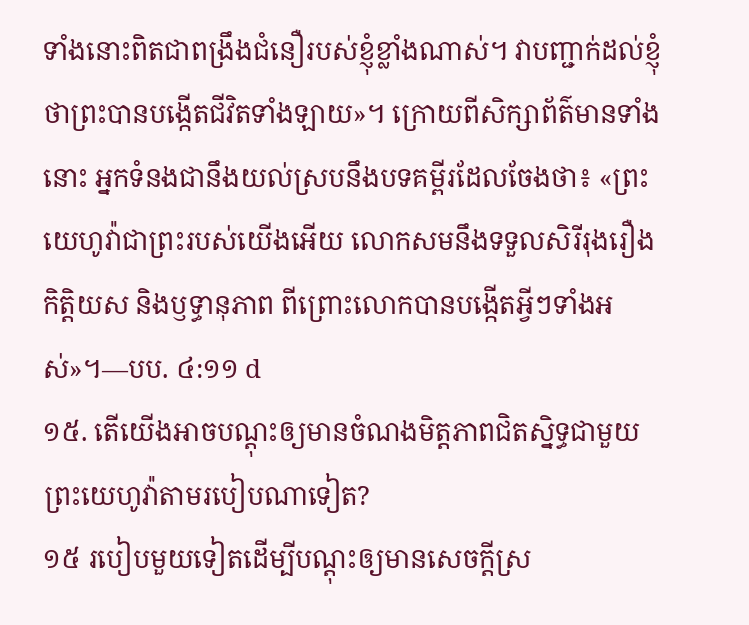ទាំងនោះពិតជាពង្រឹងជំនឿរបស់ខ្ញុំខ្លាំងណាស់។ វាបញ្ជាក់ដល់ខ្ញុំថាព្រះបានបង្កើតជីវិតទាំងឡាយ»។ ក្រោយពីសិក្សាព័ត៌មានទាំងនោះ អ្នកទំនងជានឹងយល់ស្របនឹងបទគម្ពីរដែលចែងថា៖ «ព្រះយេហូវ៉ាជាព្រះរបស់យើងអើយ លោកសមនឹងទទួលសិរីរុងរឿង កិត្តិយស និងឫទ្ធានុភាព ពីព្រោះលោកបានបង្កើតអ្វីៗទាំងអស់»។—បប. ៤:១១ d
១៥. តើយើងអាចបណ្ដុះឲ្យមានចំណងមិត្តភាពជិតស្និទ្ធជាមួយព្រះយេហូវ៉ាតាមរបៀបណាទៀត?
១៥ របៀបមួយទៀតដើម្បីបណ្ដុះឲ្យមានសេចក្ដីស្រ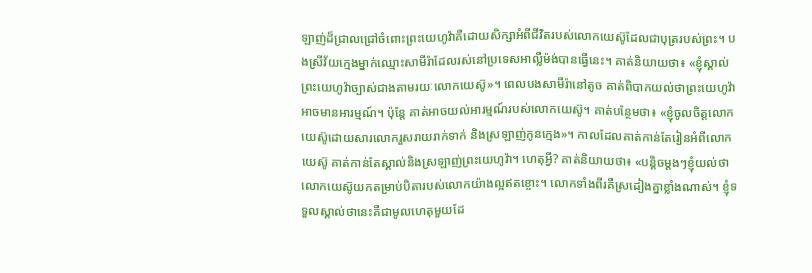ឡាញ់ដ៏ជ្រាលជ្រៅចំពោះព្រះយេហូវ៉ាគឺដោយសិក្សាអំពីជីវិតរបស់លោកយេស៊ូដែលជាបុត្ររបស់ព្រះ។ បងស្រីវ័យក្មេងម្នាក់ឈ្មោះសាមីរ៉ាដែលរស់នៅប្រទេសអាល្លឺម៉ង់បានធ្វើនេះ។ គាត់និយាយថា៖ «ខ្ញុំស្គាល់ព្រះយេហូវ៉ាច្បាស់ជាងតាមរយៈលោកយេស៊ូ»។ ពេលបងសាមីរ៉ានៅតូច គាត់ពិបាកយល់ថាព្រះយេហូវ៉ាអាចមានអារម្មណ៍។ ប៉ុន្តែ គាត់អាចយល់អារម្មណ៍របស់លោកយេស៊ូ។ គាត់បន្ថែមថា៖ «ខ្ញុំចូលចិត្តលោកយេស៊ូដោយសារលោករួសរាយរាក់ទាក់ និងស្រឡាញ់កូនក្មេង»។ កាលដែលគាត់កាន់តែរៀនអំពីលោកយេស៊ូ គាត់កាន់តែស្គាល់និងស្រឡាញ់ព្រះយេហូវ៉ា។ ហេតុអ្វី? គាត់និយាយថា៖ «បន្តិចម្ដងៗខ្ញុំយល់ថាលោកយេស៊ូយកតម្រាប់បិតារបស់លោកយ៉ាងល្អឥតខ្ចោះ។ លោកទាំងពីរគឺស្រដៀងគ្នាខ្លាំងណាស់។ ខ្ញុំទទួលស្គាល់ថានេះគឺជាមូលហេតុមួយដែ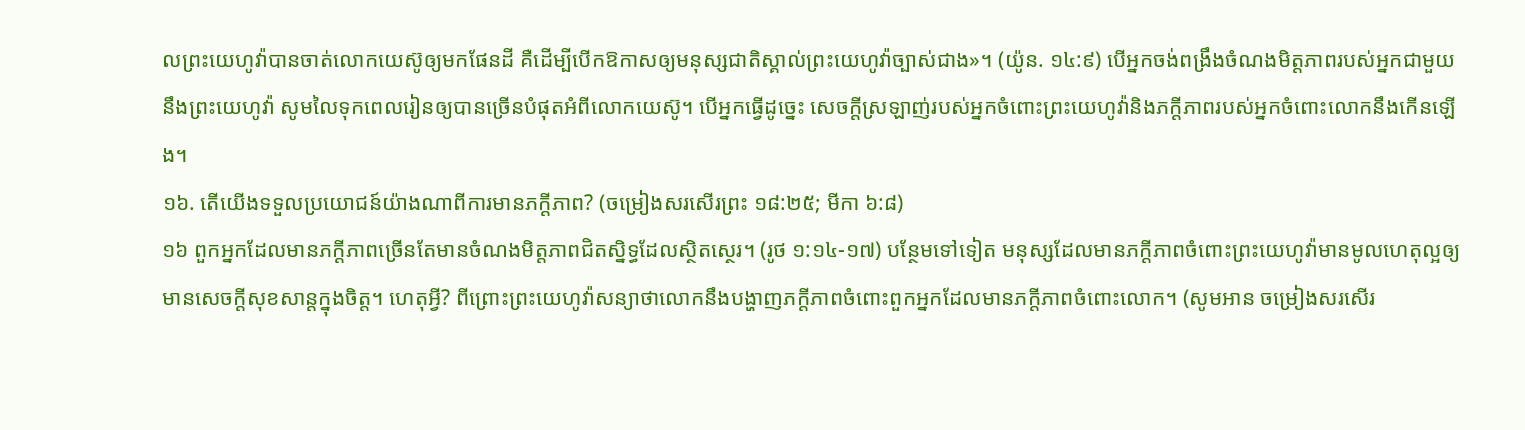លព្រះយេហូវ៉ាបានចាត់លោកយេស៊ូឲ្យមកផែនដី គឺដើម្បីបើកឱកាសឲ្យមនុស្សជាតិស្គាល់ព្រះយេហូវ៉ាច្បាស់ជាង»។ (យ៉ូន. ១៤:៩) បើអ្នកចង់ពង្រឹងចំណងមិត្តភាពរបស់អ្នកជាមួយនឹងព្រះយេហូវ៉ា សូមលៃទុកពេលរៀនឲ្យបានច្រើនបំផុតអំពីលោកយេស៊ូ។ បើអ្នកធ្វើដូច្នេះ សេចក្ដីស្រឡាញ់របស់អ្នកចំពោះព្រះយេហូវ៉ានិងភក្ដីភាពរបស់អ្នកចំពោះលោកនឹងកើនឡើង។
១៦. តើយើងទទួលប្រយោជន៍យ៉ាងណាពីការមានភក្ដីភាព? (ចម្រៀងសរសើរព្រះ ១៨:២៥; មីកា ៦:៨)
១៦ ពួកអ្នកដែលមានភក្ដីភាពច្រើនតែមានចំណងមិត្តភាពជិតស្និទ្ធដែលស្ថិតស្ថេរ។ (រូថ ១:១៤-១៧) បន្ថែមទៅទៀត មនុស្សដែលមានភក្ដីភាពចំពោះព្រះយេហូវ៉ាមានមូលហេតុល្អឲ្យមានសេចក្ដីសុខសាន្តក្នុងចិត្ត។ ហេតុអ្វី? ពីព្រោះព្រះយេហូវ៉ាសន្យាថាលោកនឹងបង្ហាញភក្ដីភាពចំពោះពួកអ្នកដែលមានភក្ដីភាពចំពោះលោក។ (សូមអាន ចម្រៀងសរសើរ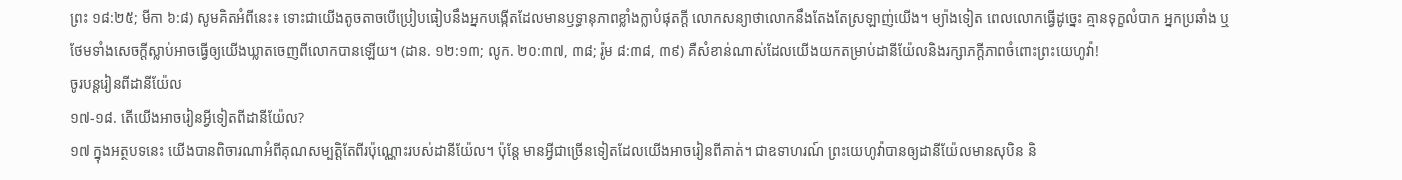ព្រះ ១៨:២៥; មីកា ៦:៨) សូមគិតអំពីនេះ៖ ទោះជាយើងតូចតាចបើប្រៀបធៀបនឹងអ្នកបង្កើតដែលមានឫទ្ធានុភាពខ្លាំងក្លាបំផុតក្ដី លោកសន្យាថាលោកនឹងតែងតែស្រឡាញ់យើង។ ម្យ៉ាងទៀត ពេលលោកធ្វើដូច្នេះ គ្មានទុក្ខលំបាក អ្នកប្រឆាំង ឬថែមទាំងសេចក្ដីស្លាប់អាចធ្វើឲ្យយើងឃ្លាតចេញពីលោកបានឡើយ។ (ដាន. ១២:១៣; លូក. ២០:៣៧, ៣៨; រ៉ូម ៨:៣៨, ៣៩) គឺសំខាន់ណាស់ដែលយើងយកតម្រាប់ដានីយ៉ែលនិងរក្សាភក្ដីភាពចំពោះព្រះយេហូវ៉ា!
ចូរបន្ដរៀនពីដានីយ៉ែល
១៧-១៨. តើយើងអាចរៀនអ្វីទៀតពីដានីយ៉ែល?
១៧ ក្នុងអត្ថបទនេះ យើងបានពិចារណាអំពីគុណសម្បត្តិតែពីរប៉ុណ្ណោះរបស់ដានីយ៉ែល។ ប៉ុន្តែ មានអ្វីជាច្រើនទៀតដែលយើងអាចរៀនពីគាត់។ ជាឧទាហរណ៍ ព្រះយេហូវ៉ាបានឲ្យដានីយ៉ែលមានសុបិន និ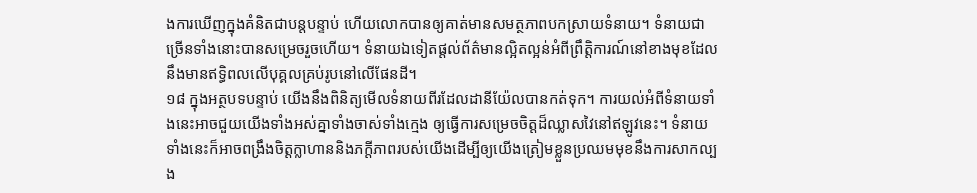ងការឃើញក្នុងគំនិតជាបន្តបន្ទាប់ ហើយលោកបានឲ្យគាត់មានសមត្ថភាពបកស្រាយទំនាយ។ ទំនាយជាច្រើនទាំងនោះបានសម្រេចរួចហើយ។ ទំនាយឯទៀតផ្ដល់ព័ត៌មានល្អិតល្អន់អំពីព្រឹត្តិការណ៍នៅខាងមុខដែលនឹងមានឥទ្ធិពលលើបុគ្គលគ្រប់រូបនៅលើផែនដី។
១៨ ក្នុងអត្ថបទបន្ទាប់ យើងនឹងពិនិត្យមើលទំនាយពីរដែលដានីយ៉ែលបានកត់ទុក។ ការយល់អំពីទំនាយទាំងនេះអាចជួយយើងទាំងអស់គ្នាទាំងចាស់ទាំងក្មេង ឲ្យធ្វើការសម្រេចចិត្តដ៏ឈ្លាសវៃនៅឥឡូវនេះ។ ទំនាយទាំងនេះក៏អាចពង្រឹងចិត្តក្លាហាននិងភក្ដីភាពរបស់យើងដើម្បីឲ្យយើងត្រៀមខ្លួនប្រឈមមុខនឹងការសាកល្បង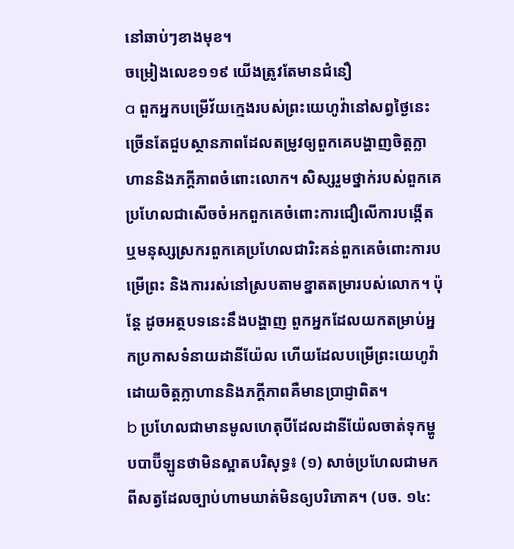នៅឆាប់ៗខាងមុខ។
ចម្រៀងលេខ១១៩ យើងត្រូវតែមានជំនឿ
a ពួកអ្នកបម្រើវ័យក្មេងរបស់ព្រះយេហូវ៉ានៅសព្វថ្ងៃនេះ ច្រើនតែជួបស្ថានភាពដែលតម្រូវឲ្យពួកគេបង្ហាញចិត្តក្លាហាននិងភក្ដីភាពចំពោះលោក។ សិស្សរួមថ្នាក់របស់ពួកគេប្រហែលជាសើចចំអកពួកគេចំពោះការជឿលើការបង្កើត ឬមនុស្សស្រករពួកគេប្រហែលជារិះគន់ពួកគេចំពោះការបម្រើព្រះ និងការរស់នៅស្របតាមខ្នាតតម្រារបស់លោក។ ប៉ុន្តែ ដូចអត្ថបទនេះនឹងបង្ហាញ ពួកអ្នកដែលយកតម្រាប់អ្នកប្រកាសទំនាយដានីយ៉ែល ហើយដែលបម្រើព្រះយេហូវ៉ាដោយចិត្តក្លាហាននិងភក្ដីភាពគឺមានប្រាជ្ញាពិត។
b ប្រហែលជាមានមូលហេតុបីដែលដានីយ៉ែលចាត់ទុកម្ហូបបាប៊ីឡូនថាមិនស្អាតបរិសុទ្ធ៖ (១) សាច់ប្រហែលជាមកពីសត្វដែលច្បាប់ហាមឃាត់មិនឲ្យបរិភោគ។ (បច. ១៤: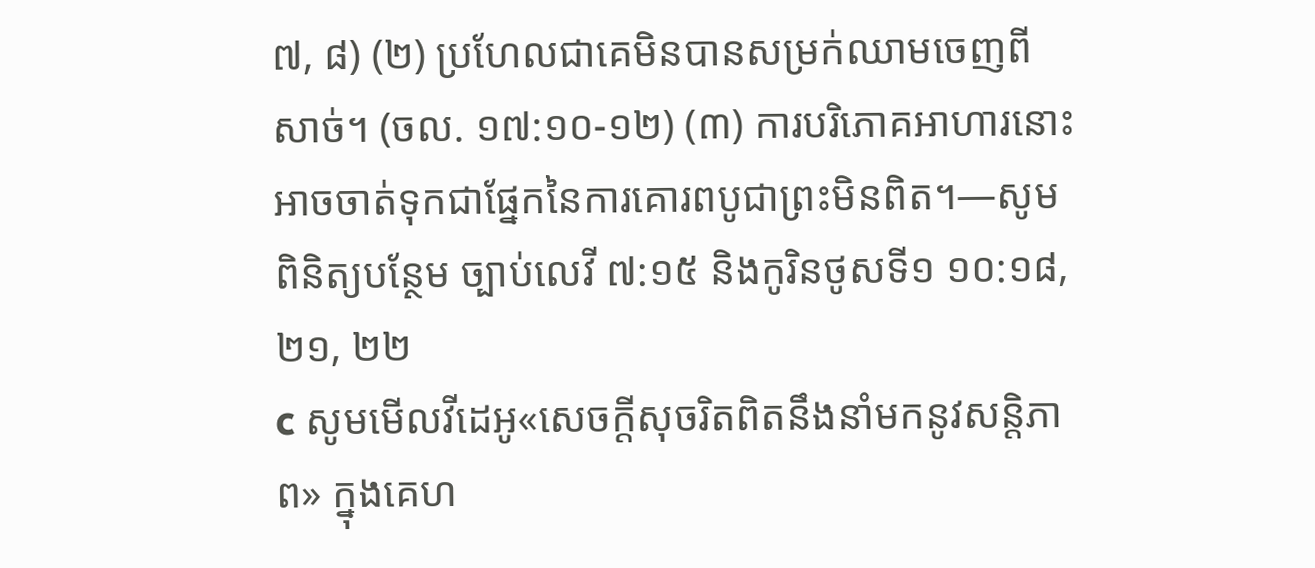៧, ៨) (២) ប្រហែលជាគេមិនបានសម្រក់ឈាមចេញពីសាច់។ (ចល. ១៧:១០-១២) (៣) ការបរិភោគអាហារនោះអាចចាត់ទុកជាផ្នែកនៃការគោរពបូជាព្រះមិនពិត។—សូមពិនិត្យបន្ថែម ច្បាប់លេវី ៧:១៥ និងកូរិនថូសទី១ ១០:១៨, ២១, ២២
c សូមមើលវីដេអូ«សេចក្ដីសុចរិតពិតនឹងនាំមកនូវសន្តិភាព» ក្នុងគេហ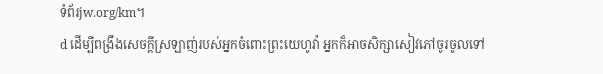ទំព័រjw.org/km។
d ដើម្បីពង្រឹងសេចក្ដីស្រឡាញ់របស់អ្នកចំពោះព្រះយេហូវ៉ា អ្នកក៏អាចសិក្សាសៀវភៅចូរចូលទៅ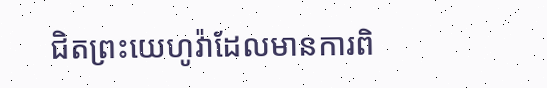ជិតព្រះយេហូវ៉ាដែលមានការពិ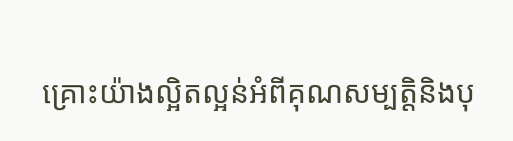គ្រោះយ៉ាងល្អិតល្អន់អំពីគុណសម្បត្តិនិងបុ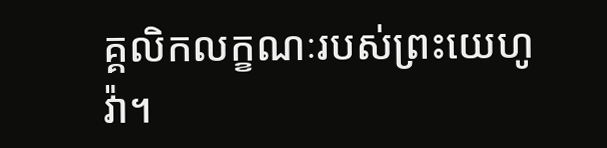គ្គលិកលក្ខណៈរបស់ព្រះយេហូវ៉ា។